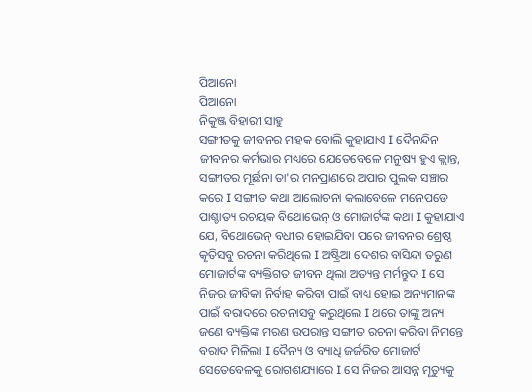ପିଆନୋ
ପିଆନୋ
ନିକୁଞ୍ଜ ବିହାରୀ ସାହୁ
ସଙ୍ଗୀତକୁ ଜୀବନର ମହକ ବୋଲି କୁହାଯାଏ I ଦୈନନ୍ଦିନ ଜୀବନର କର୍ମଭାର ମଧ୍ୟରେ ଯେତେବେଳେ ମନୁଷ୍ୟ ହୁଏ କ୍ଲାନ୍ତ, ସଙ୍ଗୀତର ମୂର୍ଛନା ତା'ର ମନପ୍ରାଣରେ ଅପାର ପୁଲକ ସଞ୍ଚାର କରେ I ସଙ୍ଗୀତ କଥା ଆଲୋଚନା କଲାବେଳେ ମନେପଡେ ପାଶ୍ଚାତ୍ୟ ରଚୟକ ବିଥୋଭେନ୍ ଓ ମୋଜାର୍ଟଙ୍କ କଥା I କୁହାଯାଏ ଯେ, ବିଥୋଭେନ୍ ବଧୀର ହୋଇଯିବା ପରେ ଜୀବନର ଶ୍ରେଷ୍ଠ କୄତିସବୁ ରଚନା କରିଥିଲେ I ଅଷ୍ଟ୍ରିଆ ଦେଶର ବାସିନ୍ଦା ତରୁଣ ମୋଜାର୍ଟଙ୍କ ବ୍ୟକ୍ତିଗତ ଜୀବନ ଥିଲା ଅତ୍ୟନ୍ତ ମର୍ମନ୍ତୁଦ I ସେ ନିଜର ଜୀବିକା ନିର୍ବାହ କରିବା ପାଇଁ ବାଧ୍ୟ ହୋଇ ଅନ୍ୟମାନଙ୍କ ପାଇଁ ବରାଦରେ ରଚନାସବୁ କରୁଥିଲେ I ଥରେ ତାଙ୍କୁ ଅନ୍ୟ ଜଣେ ବ୍ୟକ୍ତିଙ୍କ ମରଣ ଉପରାନ୍ତ ସଙ୍ଗୀତ ରଚନା କରିବା ନିମନ୍ତେ ବରାଦ ମିଳିଲା I ଦୈନ୍ୟ ଓ ବ୍ୟାଧି ଜର୍ଜରିତ ମୋଜାର୍ଟ ସେତେବେଳକୁ ରୋଗଶଯ୍ୟାରେ I ସେ ନିଜର ଆସନ୍ନ ମୄତ୍ୟୁକୁ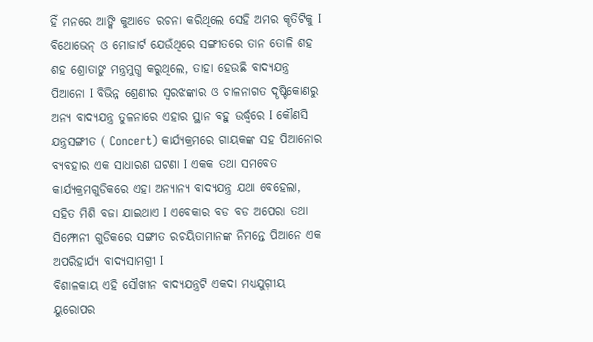ହିଁ ମନରେ ଆଙ୍କି କୁଆଡେ ରଚନା କରିଥିଲେ ସେହି ଅମର କୄତିଟିକୁ I
ବିଥୋଭେନ୍ ଓ ମୋଜାର୍ଟ ଯେଉଁଥିରେ ସଙ୍ଗୀତରେ ତାନ ତୋଳି ଶହ ଶହ ଶ୍ରୋତାଙୁ ମନ୍ତ୍ରମୁଗ୍ଧ କରୁଥିଲେ, ତାହା ହେଉଛି ବାଦ୍ୟଯନ୍ତ୍ର ପିଆନୋ I ବିଭିନ୍ନ ଶ୍ରେଣୀର ସ୍ୱରଝଙ୍କାର ଓ ଚାଳନାଗତ ଦୄଷ୍ଟିକୋଣରୁ ଅନ୍ୟ ବାଦ୍ୟଯନ୍ତ୍ର ତୁଳନାରେ ଏହାର ସ୍ଥାନ ବହୁ ଉର୍ଦ୍ଧ୍ୱରେ I କୌଣସି ଯନ୍ତ୍ରସଙ୍ଗୀତ ( Concert) କାର୍ଯ୍ୟକ୍ରମରେ ଗାୟକଙ୍କ ସହ ପିଆନୋର ବ୍ୟବହାର ଏକ ସାଧାରଣ ଘଟଣା I ଏକକ ତଥା ସମବେତ କାର୍ଯ୍ୟକ୍ରମଗୁଡିକରେ ଏହା ଅନ୍ୟାନ୍ୟ ବାଦ୍ୟଯନ୍ତ୍ର ଯଥା ବେହେଲା, ସହିତ ମିଶି ବଜା ଯାଇଥାଏ I ଏବେକାର ବଡ ବଡ ଅପେରା ତଥା ସିମ୍ଫୋନୀ ଗୁଡିକରେ ସଙ୍ଗୀତ ରଚୟିତାମାନଙ୍କ ନିମନ୍ତେ ପିଆନେ ଏକ ଅପରିହାର୍ଯ୍ୟ ବାଦ୍ୟସାମଗ୍ରୀ I
ବିଶାଳକାୟ ଏହି ସୌଖୀନ ବାଦ୍ୟଯନ୍ତ୍ରଟି ଏକଦା ମଧ୍ୟଯୁଗ଼ୀୟ ୟୁରୋପର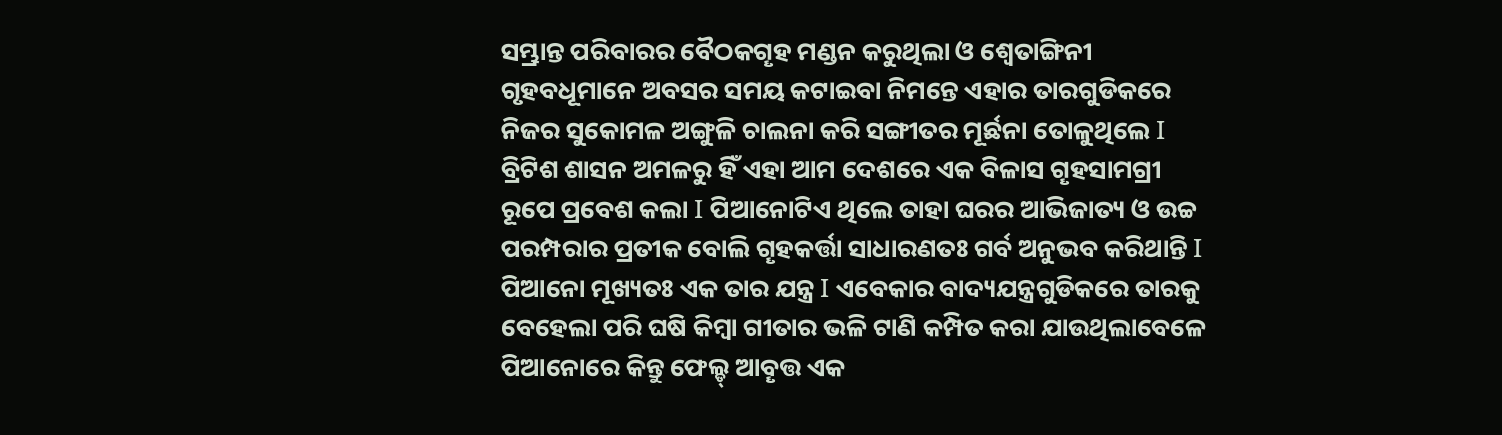ସମ୍ଭ୍ରାନ୍ତ ପରିବାରର ବୈଠକଗୄହ ମଣ୍ଡନ କରୁଥିଲା ଓ ଶ୍ୱେତାଙ୍ଗିନୀ ଗୃହବଧୂମାନେ ଅବସର ସମୟ କଟାଇବା ନିମନ୍ତେ ଏହାର ତାରଗୁଡିକରେ ନିଜର ସୁକୋମଳ ଅଙ୍ଗୁଳି ଚାଲନା କରି ସଙ୍ଗୀତର ମୂର୍ଛନା ତୋଳୁଥିଲେ I ବ୍ରିଟିଶ ଶାସନ ଅମଳରୁ ହିଁ ଏହା ଆମ ଦେଶରେ ଏକ ବିଳାସ ଗୄହସାମଗ୍ରୀ ରୂପେ ପ୍ରବେଶ କଲା I ପିଆନୋଟିଏ ଥିଲେ ତାହା ଘରର ଆଭିଜାତ୍ୟ ଓ ଉଚ୍ଚ ପରମ୍ପରାର ପ୍ରତୀକ ବୋଲି ଗୄହକର୍ତ୍ତା ସାଧାରଣତଃ ଗର୍ବ ଅନୁଭବ କରିଥାନ୍ତି I
ପିଆନୋ ମୂଖ୍ୟତଃ ଏକ ତାର ଯନ୍ତ୍ର I ଏବେକାର ବାଦ୍ୟଯନ୍ତ୍ରଗୁଡିକରେ ତାରକୁ ବେହେଲା ପରି ଘଷି କିମ୍ବା ଗୀତାର ଭଳି ଟାଣି କମ୍ପିତ କରା ଯାଉଥିଲାବେଳେ ପିଆନୋରେ କିନ୍ତୁ ଫେଲ୍ଡ୍ ଆବୄତ୍ତ ଏକ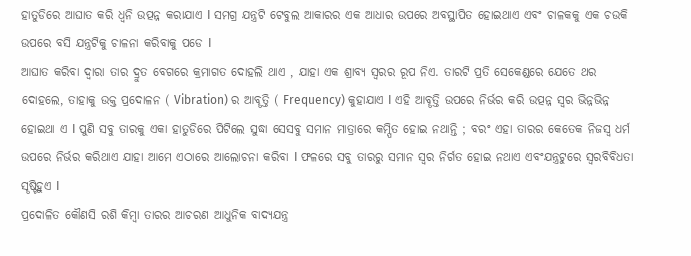ହାତୁଡିରେ ଆଘାତ କରି ଧ୍ୱନି ଉତ୍ପନ୍ନ କରାଯାଏ I ସମଗ୍ର ଯନ୍ତ୍ରଟି ଟେବୁଲ ଆକାରର ଏକ ଆଧାର ଉପରେ ଅବସ୍ଥାପିତ ହୋଇଥାଏ ଏବଂ ଚାଳକକୁ ଏକ ଚଉକି ଉପରେ ବସି ଯନ୍ତ୍ରଟିକୁ ଚାଳନା କରିବାକୁ ପଡେ I
ଆଘାତ କରିବା ଦ୍ୱାରା ତାର ଦ୍ରୁତ ବେଗରେ କ୍ରମାଗତ ଦୋହଲି ଥାଏ , ଯାହା ଏକ ଶ୍ରାବ୍ୟ ସ୍ୱରର ରୂପ ନିଏ. ତାରଟି ପ୍ରତି ସେକେଣ୍ଡରେ ଯେତେ ଥର ଦୋହଲେ, ତାହାକୁ ଉକ୍ତ ପ୍ରଦୋଳନ ( Vibration) ର ଆବୄତ୍ତି ( Frequency) କୁହାଯାଏ I ଏହି ଆବୄତ୍ତି ଉପରେ ନିର୍ଭର କରି ଉତ୍ପନ୍ନ ସ୍ୱର ଭିନ୍ନଭିନ୍ନ ହୋଇଥା ଏ I ପୁଣି ସବୁ ତାରକୁ ଏକା ହାତୁଡିରେ ପିଟିଲେ ସୁଦ୍ଧା ସେସବୁ ସମାନ ମାତ୍ରାରେ କମ୍ପିତ ହୋଇ ନଥାନ୍ତି ; ବରଂ ଏହା ତାରର କେତେକ ନିଜସ୍ୱ ଧର୍ମ ଉପରେ ନିର୍ଭର କରିଥାଏ ଯାହା ଆମେ ଏଠାରେ ଆଲୋଚନା କରିବା I ଫଳରେ ସବୁ ତାରରୁ ସମାନ ସ୍ୱର ନିର୍ଗତ ହୋଇ ନଥାଏ ଏବଂଯନ୍ତ୍ରଟୁରେ ସ୍ୱରବିବିଧତା ସୄଷ୍ଟିହୁଏ I
ପ୍ରଦୋଳିତ କୌଣସି ରଶି କିମ୍ବା ତାରର ଆଚରଣ ଆଧୁନିକ ବାଦ୍ୟଯନ୍ତ୍ର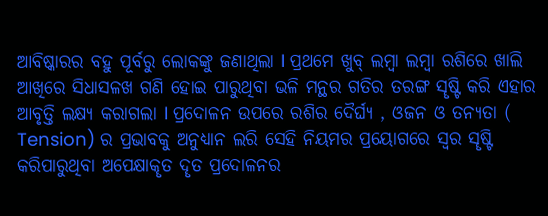ଆବିଷ୍କାରର ବହୁ ପୂର୍ବରୁ ଲୋକଙ୍କୁ ଜଣାଥିଲା I ପ୍ରଥମେ ଖୁବ୍ ଲମ୍ବା ଲମ୍ବା ରଶିରେ ଖାଲି ଆଖିରେ ସିଧାସଳଖ ଗଣି ହୋଇ ପାରୁଥିବା ଭଳି ମନ୍ଥର ଗତିର ତରଙ୍ଗ ସୄଷ୍ଟି କରି ଏହାର ଆବୃତ୍ତି ଲକ୍ଷ୍ୟ କରାଗଲା I ପ୍ରଦୋଳନ ଉପରେ ରଶିର ଦୈର୍ଘ୍ୟ , ଓଜନ ଓ ତନ୍ୟତା ( Tension) ର ପ୍ରଭାବକୁ ଅନୁଧ୍ୟାନ ଲରି ସେହି ନିୟମର ପ୍ରୟୋଗରେ ସ୍ୱର ସୄଷ୍ଟି କରିପାରୁଥିବା ଅପେକ୍ଷାକୄତ ଦୄତ ପ୍ରଦୋଳନର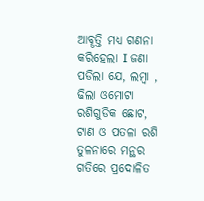ଆବୄତ୍ତି ମଧ୍ୟ ଗଣନା କରିହେଲା I ଜଣା ପଡିଲା ଯେ, ଲମ୍ବା , ଢିଲା ଓମୋଟା ରଶିଗୁଡିକ ଛୋଟ, ଟାଣ ଓ ପତଳା ରଶି ତୁଳନାରେ ମନ୍ଥର ଗତିରେ ପ୍ରଦୋଳିତ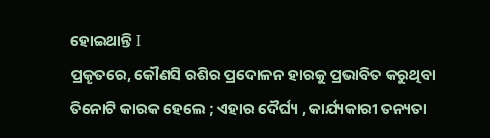ହୋଇଥାନ୍ତି I
ପ୍ରକୄତରେ, କୌଣସି ରଶିର ପ୍ରଦୋଳନ ହାରକୁ ପ୍ରଭାବିତ କରୁଥିବା ତିନୋଟି କାରକ ହେଲେ ; ଏହାର ଦୈର୍ଘ୍ୟ , କାର୍ଯ୍ୟକାରୀ ତନ୍ୟତା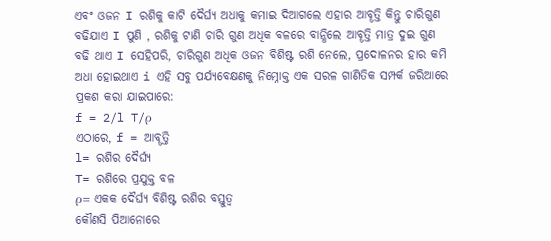ଏବଂ ଓଜନ I ରଶିକୁ କାଟି ଦୈର୍ଘ୍ୟ ଅଧାକୁ କମାଇ ଦିଆଗଲେ ଏହାର ଆବୄତ୍ତି କିନ୍ତୁ ଚାରିଗୁଣ ବଢିଯାଏ I ପୁଣି , ରଶିକୁ ଟାଣି ଚାରି ଗୁଣ ଅଧିକ ବଳରେ ବାନ୍ଧିଲେ ଆବୄତ୍ତି ମାତ୍ର ଦୁଇ ଗୁଣ ବଢି ଥାଏ I ସେହିପରି, ଚାରିଗୁଣ ଅଧିକ ଓଜନ ବିଶିଷ୍ଟ ରଶି ନେଲେ, ପ୍ରଦୋଳନର ହାର କମି ଅଧା ହୋଇଥାଏ i ଏହି ସବୁ ପର୍ଯ୍ୟବେକ୍ଷଣକୁ ନିମ୍ନୋକ୍ତ ଏକ ସରଳ ଗାଣିତିକ ସମ୍ପର୍କ ଜରିଆରେ ପ୍ରକଶ କରା ଯାଇପାରେ:
f = 2/l T/ρ
ଏଠାରେ, f = ଆବୄତ୍ତି
l= ରଶିର ଦୈର୍ଘ୍ୟ
T= ରଶିରେ ପ୍ରଯୁକ୍ତ ବଳ
ρ= ଏକକ ଦୈର୍ଘ୍ୟ ବିଶିଷ୍ଟ ରଶିର ବସ୍ତୁତ୍ୱ
କୌଣସି ପିଆନୋରେ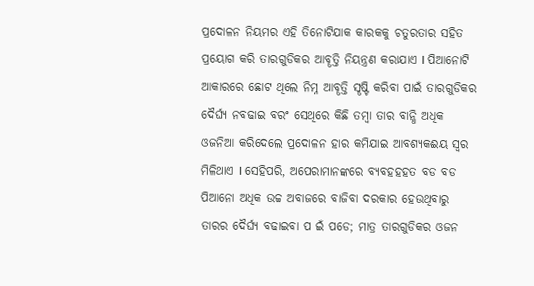ପ୍ରଦୋଳନ ନିୟମର ଏହି ତିନୋଟିଯାକ କାରକକୁ ଚତୁରତାର ସହିତ ପ୍ରୟୋଗ କରି ତାରଗୁଡିକର ଆବୄତ୍ତି ନିୟନ୍ତ୍ରଣ କରାଯାଏ I ପିଆନୋଟି ଆକାରରେ ଛୋଟ ଥିଲେ ନିମ୍ନ ଆବୄତ୍ତି ସୄଷ୍ଟି କରିବା ପାଇଁ ତାରଗୁଡିକର ଦୈର୍ଘ୍ୟ ନବଢାଇ ବରଂ ସେଥିରେ କିଛି ତମ୍ବା ତାର ବାନ୍ଧି ଅଧିକ ଓଜନିଆ କରିଦେଲେ ପ୍ରଦୋଳନ ହାର କମିଯାଇ ଆବଶ୍ୟକଈୟ ସ୍ୱର ମିଳିଥାଏ I ସେହିପରି, ଅପେରାମାନଙ୍କରେ ବ୍ୟବହହହତ ବଡ ବଡ ପିଆନୋ ଅଧିକ ଉଚ୍ଚ ଅବାଜରେ ବାଜିବା ଦରକାର ହେଉଥିବାରୁ ତାରର ଦୈର୍ଘ୍ୟ ବଢାଇବା ପ ଇଁ ପଡେ; ମାତ୍ର ତାରଗୁଡିକର ଓଜନ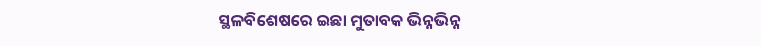ସ୍ଥଳବିଶେଷରେ ଇଛା ମୁତାବକ ଭିନ୍ନଭିନ୍ନ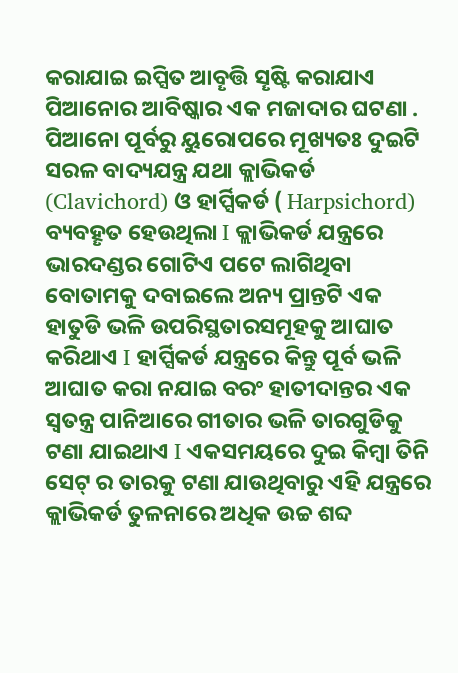କରାଯାଇ ଇପ୍ସିତ ଆବୄତ୍ତି ସୄଷ୍ଟି କରାଯାଏ
ପିଆନୋର ଆବିଷ୍କାର ଏକ ମଜାଦାର ଘଟଣା . ପିଆନୋ ପୂର୍ବରୁ ୟୁରୋପରେ ମୂଖ୍ୟତଃ ଦୁଇଟି ସରଳ ବାଦ୍ୟଯନ୍ତ୍ର ଯଥା କ୍ଲାଭିକର୍ଡ (Clavichord) ଓ ହାର୍ପ୍ସିକର୍ଡ ( Harpsichord) ବ୍ୟବହୄତ ହେଉଥିଲା I କ୍ଲାଭିକର୍ଡ ଯନ୍ତ୍ରରେ ଭାରଦଣ୍ଡର ଗୋଟିଏ ପଟେ ଲାଗିଥିବା ବୋତାମକୁ ଦବାଇଲେ ଅନ୍ୟ ପ୍ରାନ୍ତଟି ଏକ ହାତୁଡି ଭଳି ଉପରିସ୍ଥତାରସମୂହକୁ ଆଘାତ କରିଥାଏ I ହାର୍ପ୍ସିକର୍ଡ ଯନ୍ତ୍ରରେ କିନ୍ତୁ ପୂର୍ବ ଭଳି ଆଘାତ କରା ନଯାଇ ବରଂ ହାତୀଦାନ୍ତର ଏକ ସ୍ୱତନ୍ତ୍ର ପାନିଆରେ ଗୀତାର ଭଳି ତାରଗୁଡିକୁ ଟଣା ଯାଇଥାଏ I ଏକସମୟରେ ଦୁଇ କିମ୍ବା ତିନି ସେଟ୍ ର ତାରକୁ ଟଣା ଯାଉଥିବାରୁ ଏହି ଯନ୍ତ୍ରରେ କ୍ଲାଭିକର୍ଡ ତୁଳନାରେ ଅଧିକ ଉଚ୍ଚ ଶବ୍ଦ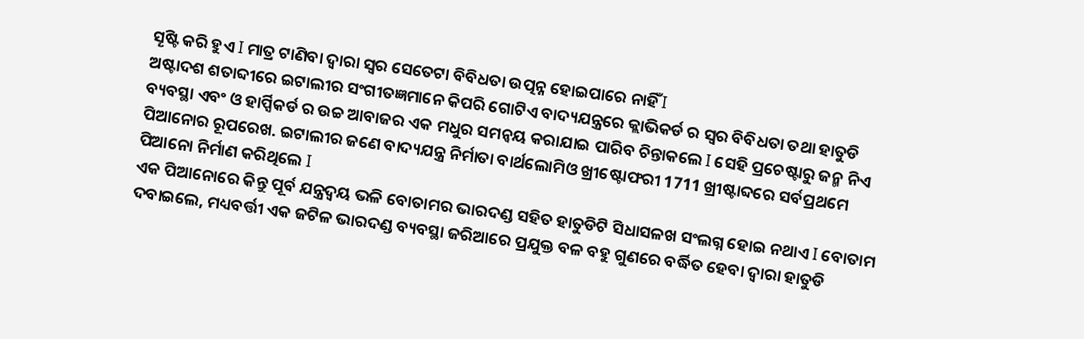ସୄଷ୍ଟି କରି ହୁଏ I ମାତ୍ର ଟାଣିବା ଦ୍ୱାରା ସ୍ୱର ସେତେଟା ବିବିଧତା ଉତ୍ପନ୍ନ ହୋଇପାରେ ନାହିଁ I
ଅଷ୍ଟାଦଶ ଶତାବ୍ଦୀରେ ଇଟାଲୀର ସଂଗୀତଜ୍ଞମାନେ କିପରି ଗୋଟିଏ ବାଦ୍ୟଯନ୍ତ୍ରରେ କ୍ଲାଭିକର୍ଡ ର ସ୍ୱର ବିବିଧତା ତଥା ହାତୁଡି ବ୍ୟବସ୍ଥା ଏବଂ ଓ ହାର୍ପ୍ସିକର୍ଡ ର ଉଚ୍ଚ ଆବାଜର ଏକ ମଧୁର ସମନ୍ୱୟ କରାଯାଇ ପାରିବ ଚିନ୍ତାକଲେ I ସେହି ପ୍ରଚେଷ୍ଟାରୁ ଜନ୍ମ ନିଏ ପିଆନୋର ରୂପରେଖ. ଇଟାଲୀର ଜଣେ ବାଦ୍ୟଯନ୍ତ୍ର ନିର୍ମାତା ବାର୍ଥଲୋମିଓ ଖ୍ରୀଷ୍ଟୋଫରୀ 1711 ଖ୍ରୀଷ୍ଟାବ୍ଦରେ ସର୍ବପ୍ରଥମେ ପିଆନୋ ନିର୍ମାଣ କରିଥିଲେ I
ଏକ ପିଆନୋରେ କିନ୍ତୁ ପୂର୍ବ ଯନ୍ତ୍ରଦ୍ୱୟ ଭଳି ବୋତାମର ଭାରଦଣ୍ଡ ସହିତ ହାତୁଡିଟି ସିଧାସଳଖ ସଂଲଗ୍ନ ହୋଇ ନଥାଏ I ବୋତାମ ଦବାଇଲେ, ମଧ୍ୟବର୍ତ୍ତୀ ଏକ ଜଟିଳ ଭାରଦଣ୍ଡ ବ୍ୟବସ୍ଥା ଜରିଆରେ ପ୍ରଯୁକ୍ତ ବଳ ବହୁ ଗୁଣରେ ବର୍ଦ୍ଧିତ ହେବା ଦ୍ୱାରା ହାତୁଡି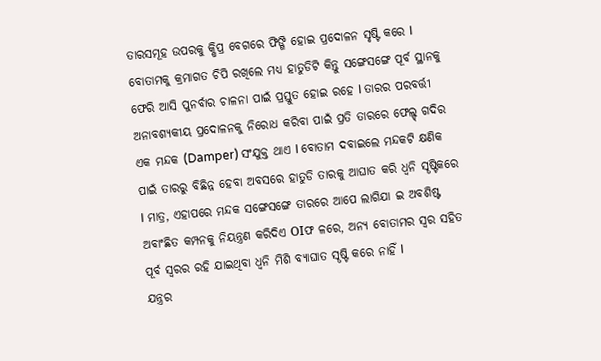ତାରସମୂହ ଉପରକୁ କ୍ଷିପ୍ର ବେଗରେ ଫିଙ୍ଗି ହୋଇ ପ୍ରଦୋଳନ ସୃଷ୍ଟି କରେ I ବୋତାମକୁ କ୍ରମାଗତ ଚିପି ରଖିଲେ ମଧ୍ୟ ହାତୁଡିଟି କିନ୍ତୁ ସଙ୍ଗେସଙ୍ଗେ ପୂର୍ବ ସ୍ଥାନକୁ ଫେରି ଆସି ପୁନର୍ବାର ଚାଳନା ପାଇଁ ପ୍ରସ୍ତୁତ ହୋଇ ରହେ I ତାରର ପରବର୍ତ୍ତୀ ଅନାବଶ୍ୟକୀୟ ପ୍ରଦୋଳନକୁ ନିରୋଧ କରିବା ପାଇଁ ପ୍ରତି ତାରରେ ଫେଲ୍ଡ୍ ଗଦିର ଏକ ମନ୍ଦକ (Damper) ସଂଯୁକ୍ତ ଥାଏ I ବୋତାମ ଦବାଇଲେ ମନ୍ଦକଟି କ୍ଷଣିକ ପାଇଁ ତାରରୁ ବିଛିନ୍ନ ହେବା ଅବସରେ ହାତୁଡି ତାରକୁ ଆଘାତ କରି ଧ୍ୱନି ସୄଷ୍ଟିକରେ I ମାତ୍ର, ଏହାପରେ ମନ୍ଦକ ସଙ୍ଗେସଙ୍ଗେ ତାରରେ ଆପେ ଲାଗିଯା ଇ ଅବଶିଷ୍ଟ ଅବାଂଛିତ କମ୍ପନକୁ ନିୟନ୍ତ୍ରଣ କରିଦିଏ OIଫ ଳରେ, ଅନ୍ୟ ବୋତାମର ସ୍ୱର ସହିତ ପୂର୍ବ ସ୍ୱରର ରହି ଯାଇଥିବା ଧ୍ୱନି ମିଶି ବ୍ୟାଘାତ ସୄଷ୍ଟି କରେ ନାହିଁ I
ଯନ୍ତ୍ରର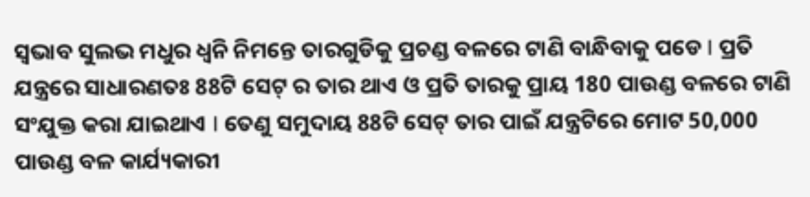ସ୍ୱଭାବ ସୁଲଭ ମଧୁର ଧ୍ୱନି ନିମନ୍ତେ ତାରଗୁଡିକୁ ପ୍ରଚଣ୍ଡ ବଳରେ ଟାଣି ବାନ୍ଧିବାକୁ ପଡେ I ପ୍ରତି ଯନ୍ତ୍ରରେ ସାଧାରଣତଃ 88ଟି ସେଟ୍ ର ତାର ଥାଏ ଓ ପ୍ରତି ତାରକୁ ପ୍ରାୟ 180 ପାଉଣ୍ଡ ବଳରେ ଟାଣି ସଂଯୁକ୍ତ କରା ଯାଇଥାଏ I ତେଣୁ ସମୁଦାୟ 88ଟି ସେଟ୍ ତାର ପାଇଁ ଯନ୍ତ୍ରଟିରେ ମୋଟ 50,000 ପାଉଣ୍ଡ ବଳ କାର୍ଯ୍ୟକାରୀ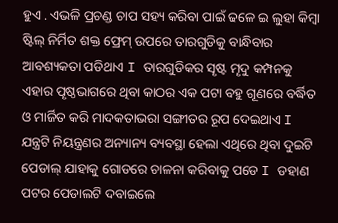ହୁଏ . ଏଭଳି ପ୍ରଚଣ୍ଡ ଚାପ ସହ୍ୟ କରିବା ପାଇଁ ଢଳେ ଇ ଲୁହା କିମ୍ବା ଷ୍ଟିଲ୍ ନିର୍ମିତ ଶକ୍ତ ଫ୍ରେମ୍ ଉପରେ ତାରଗୁଡିକୁ ବାନ୍ଧିବାର ଆବଶ୍ୟକତା ପଡିଥାଏ I ତାରଗୁଡିକର ସୄଷ୍ଟ ମୄଦୁ କମ୍ପନକୁ ଏହାର ପୄଷ୍ଠଭାଗରେ ଥିବା କାଠର ଏକ ପଟା ବହୁ ଗୂଣରେ ବର୍ଦ୍ଧିତ ଓ ମାର୍ଜିତ କରି ମାଦକତାଭରା ସଙ୍ଗୀତର ରୂପ ଦେଇଥାଏ I
ଯନ୍ତ୍ରଟି ନିୟନ୍ତ୍ରଣର ଅନ୍ୟାନ୍ୟ ବ୍ୟବସ୍ଥା ହେଲା ଏଥିରେ ଥିବା ଦୁଇଟି ପେଡାଲ୍ ଯାହାକୁ ଗୋଡରେ ଚାଳନା କରିବାକୁ ପଡେ I ଡହାଣ ପଟର ପେଡାଲଟି ଦବାଇଲେ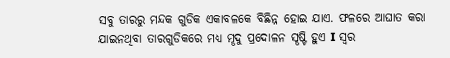ସବୁ ତାରରୁ ମନ୍ଦକ ଗୁଡିକ ଏକାବଳକେ ବିଛିନ୍ନ ହୋଇ ଯାଏ. ଫଳରେ ଆଘାତ କରା ଯାଇନଥିବା ତାରଗୁଡିକରେ ମଧ୍ୟ ମୄଦୁ ପ୍ରଦୋଳନ ସୄଷ୍ଟି ହୁଏ I ସ୍ୱର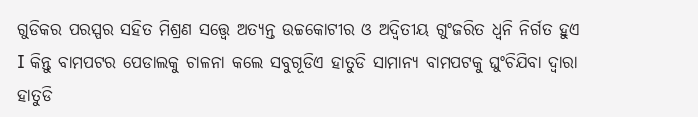ଗୁଡିକର ପରସ୍ପର ସହିତ ମିଶ୍ରଣ ସତ୍ତ୍ୱେ ଅତ୍ୟନ୍ତ ଉଚ୍ଚକୋଟୀର ଓ ଅଦ୍ୱିତୀୟ ଗୁଂଜରିତ ଧ୍ୱନି ନିର୍ଗତ ହୁଏ I କିନ୍ତୁ ବାମପଟର ପେଡାଲକୁ ଚାଳନା କଲେ ସବୁଗୂଡିଏ ହାତୁଡି ସାମାନ୍ୟ ବାମପଟକୁ ଘୁଂଚିଯିବା ଦ୍ୱାରା ହାତୁଡି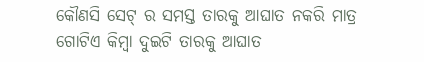କୌଣସି ସେଟ୍ ର ସମସ୍ତ ତାରକୁ ଆଘାତ ନକରି ମାତ୍ର ଗୋଟିଏ କିମ୍ବା ଦୁଇଟି ତାରକୁ ଆଘାତ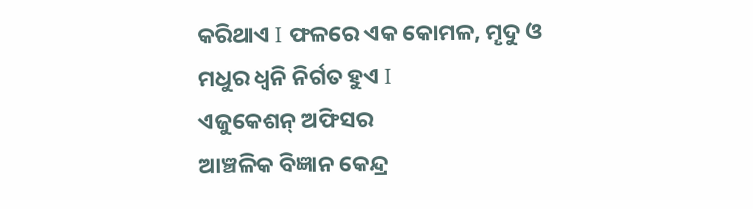କରିଥାଏ I ଫଳରେ ଏକ କୋମଳ, ମୄଦୁ ଓ ମଧୁର ଧ୍ୱନି ନିର୍ଗତ ହୁଏ I
ଏଜୁକେଶନ୍ ଅଫିସର
ଆଞ୍ଚଳିକ ବିଜ୍ଞାନ କେନ୍ଦ୍ର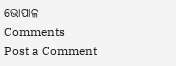ଭୋପାଳ
Comments
Post a Comment